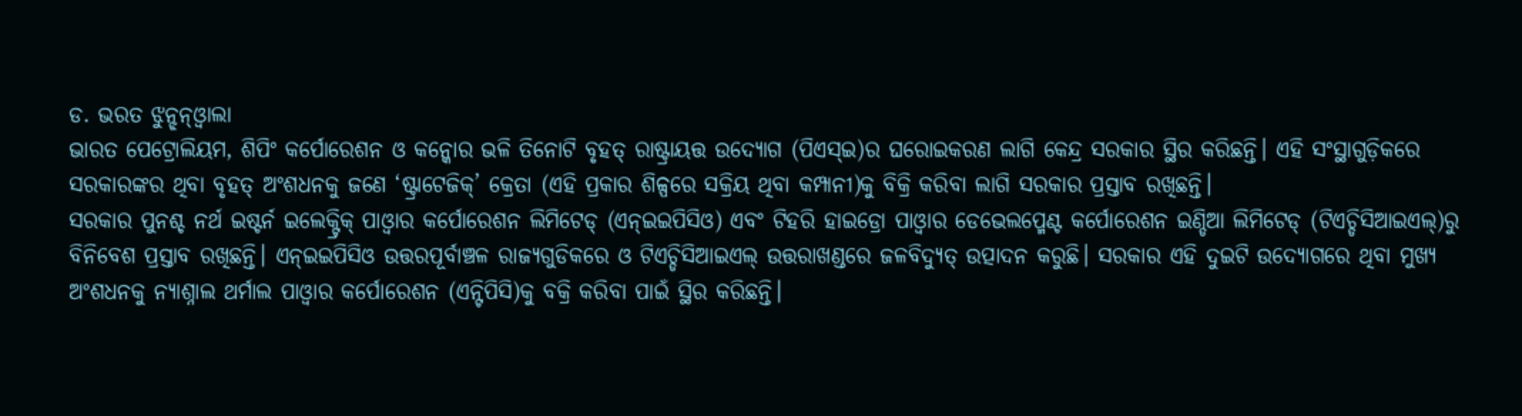ଡ. ଭରତ ଝୁନ୍ଝନ୍ଓ୍ବାଲା
ଭାରତ ପେଟ୍ରୋଲିୟମ, ଶିପିଂ କର୍ପୋରେଶନ ଓ କନ୍କୋର ଭଳି ତିନୋଟି ବୃହତ୍ ରାଷ୍ଟ୍ରାୟତ୍ତ ଉଦ୍ୟୋଗ (ପିଏସ୍ଇ)ର ଘରୋଇକରଣ ଲାଗି କେନ୍ଦ୍ର ସରକାର ସ୍ଥିର କରିଛନ୍ତି। ଏହି ସଂସ୍ଥାଗୁଡ଼ିକରେ ସରକାରଙ୍କର ଥିବା ବୃହତ୍ ଅଂଶଧନକୁ ଜଣେ ‘ଷ୍ଟ୍ରାଟେଜିକ୍’ କ୍ରେତା (ଏହି ପ୍ରକାର ଶିଳ୍ପରେ ସକ୍ରିୟ ଥିବା କମ୍ପାନୀ)କୁ ବିକ୍ରି କରିବା ଲାଗି ସରକାର ପ୍ରସ୍ତାବ ରଖିଛନ୍ତି।
ସରକାର ପୁନଶ୍ଚ ନର୍ଥ ଇଷ୍ଟର୍ନ ଇଲେକ୍ଟ୍ରିକ୍ ପାଓ୍ବାର କର୍ପୋରେଶନ ଲିମିଟେଡ୍ (ଏନ୍ଇଇପିସିଓ) ଏବଂ ଟିହରି ହାଇଡ୍ରୋ ପାଓ୍ବାର ଡେଭେଲପ୍ମେଣ୍ଟ କର୍ପୋରେଶନ ଇଣ୍ଡିଆ ଲିମିଟେଡ୍ (ଟିଏଚ୍ଡିସିଆଇଏଲ୍)ରୁ ବିନିବେଶ ପ୍ରସ୍ତାବ ରଖିଛନ୍ତି। ଏନ୍ଇଇପିସିଓ ଉତ୍ତରପୂର୍ବାଞ୍ଚଳ ରାଜ୍ୟଗୁଡିକରେ ଓ ଟିଏଚ୍ଡିସିଆଇଏଲ୍ ଉତ୍ତରାଖଣ୍ଡରେ ଜଳବିଦ୍ୟୁତ୍ ଉତ୍ପାଦନ କରୁଛି। ସରକାର ଏହି ଦୁଇଟି ଉଦ୍ୟୋଗରେ ଥିବା ମୁଖ୍ୟ ଅଂଶଧନକୁ ନ୍ୟାଶ୍ନାଲ ଥର୍ମାଲ ପାଓ୍ବାର କର୍ପୋରେଶନ (ଏନ୍ଟିପିସି)କୁ ବକ୍ରି କରିବା ପାଇଁ ସ୍ଥିର କରିଛନ୍ତି।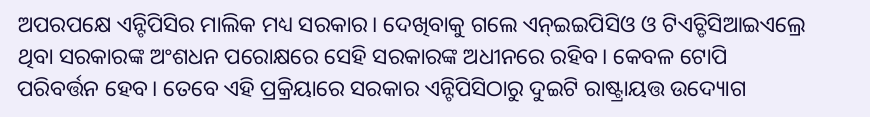ଅପରପକ୍ଷେ ଏନ୍ଟିପିସିର ମାଲିକ ମଧ୍ୟ ସରକାର। ଦେଖିବାକୁ ଗଲେ ଏନ୍ଇଇପିସିଓ ଓ ଟିଏଚ୍ଡିସିଆଇଏଲ୍ରେ ଥିବା ସରକାରଙ୍କ ଅଂଶଧନ ପରୋକ୍ଷରେ ସେହି ସରକାରଙ୍କ ଅଧୀନରେ ରହିବ। କେବଳ ଟୋପି ପରିବର୍ତ୍ତନ ହେବ। ତେବେ ଏହି ପ୍ରକ୍ରିୟାରେ ସରକାର ଏନ୍ଟିପିସିଠାରୁ ଦୁଇଟି ରାଷ୍ଟ୍ରାୟତ୍ତ ଉଦ୍ୟୋଗ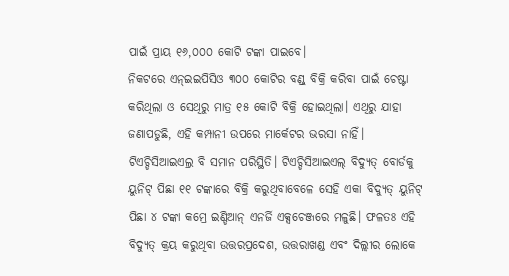ପାଇଁ ପ୍ରାୟ ୧୬,୦୦୦ କୋଟି ଟଙ୍କା ପାଇବେ।
ନିକଟରେ ଏନ୍ଇଇପିସିଓ ୩୦୦ କୋଟିର ବଣ୍ଡ୍ ବିକ୍ରି କରିବା ପାଇଁ ଚେଷ୍ଟା କରିଥିଲା ଓ ସେଥିରୁ ମାତ୍ର ୧୫ କୋଟି ବିକ୍ରି ହୋଇଥିଲା। ଏଥିରୁ ଯାହା ଜଣାପଡୁଛି, ଏହି କମ୍ପାନୀ ଉପରେ ମାର୍କେଟର ଭରସା ନାହିଁ। ଟିଏଚ୍ଡିସିଆଇଏଲ୍ର ବି ସମାନ ପରିସ୍ଥିତି। ଟିଏଚ୍ଡିସିଆଇଏଲ୍ ବିଦ୍ୟୁତ୍ ବୋର୍ଡକୁ ୟୁନିଟ୍ ପିଛା ୧୧ ଟଙ୍କାରେ ବିକ୍ରି କରୁଥିବାବେଳେ ସେହି ଏକା ବିଦ୍ୟୁତ୍ ୟୁନିଟ୍ ପିଛା ୪ ଟଙ୍କା କମ୍ରେ ଇଣ୍ଡିଆନ୍ ଏନର୍ଜି ଏକ୍ସଚେଞ୍ଜରେ ମଳୁଛି। ଫଳତଃ ଏହି ବିଦ୍ୟୁତ୍ କ୍ରୟ କରୁଥିବା ଉତ୍ତରପ୍ରଦେଶ, ଉତ୍ତରାଖଣ୍ଡ ଏବଂ ଦିଲ୍ଲୀର ଲୋକେ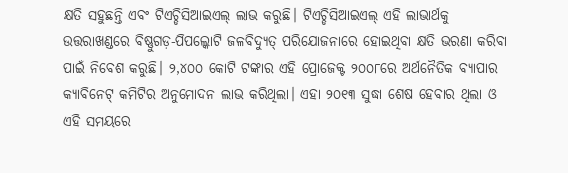କ୍ଷତି ସହୁଛନ୍ତି ଏବଂ ଟିଏଚ୍ଡିସିଆଇଏଲ୍ ଲାଭ କରୁଛି। ଟିଏଚ୍ଡିସିଆଇଏଲ୍ ଏହି ଲାଭାର୍ଥକୁ ଉତ୍ତରାଖଣ୍ଡରେ ବିଷ୍ଣୁଗଡ଼-ପିପଲ୍କୋଟି ଜଳବିଦ୍ୟୁତ୍ ପରିଯୋଜନାରେ ହୋଇଥିବା କ୍ଷତି ଭରଣା କରିବା ପାଇଁ ନିବେଶ କରୁଛି। ୨,୪୦୦ କୋଟି ଟଙ୍କାର ଏହି ପ୍ରୋଜେକ୍ଟ ୨୦୦୮ରେ ଅର୍ଥନୈତିକ ବ୍ୟାପାର କ୍ୟାବିନେଟ୍ କମିଟିର ଅନୁମୋଦନ ଲାଭ କରିଥିଲା। ଏହା ୨୦୧୩ ସୁଦ୍ଧା ଶେଷ ହେବାର ଥିଲା ଓ ଏହି ସମୟରେ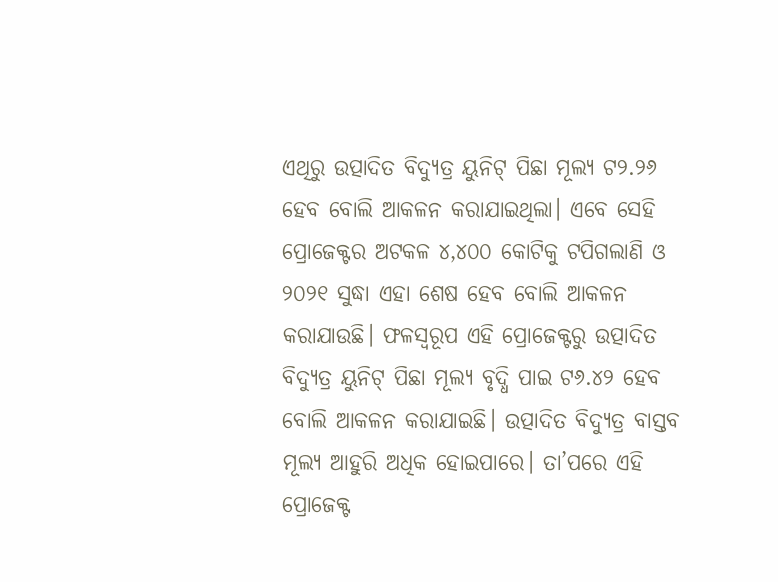ଏଥିରୁ ଉତ୍ପାଦିତ ବିଦ୍ୟୁତ୍ର ୟୁନିଟ୍ ପିଛା ମୂଲ୍ୟ ଟ୨.୨୬ ହେବ ବୋଲି ଆକଳନ କରାଯାଇଥିଲା। ଏବେ ସେହି ପ୍ରୋଜେକ୍ଟର ଅଟକଳ ୪,୪୦୦ କୋଟିକୁ ଟପିଗଲାଣି ଓ ୨୦୨୧ ସୁଦ୍ଧା ଏହା ଶେଷ ହେବ ବୋଲି ଆକଳନ କରାଯାଉଛି। ଫଳସ୍ବରୂପ ଏହି ପ୍ରୋଜେକ୍ଟରୁ ଉତ୍ପାଦିତ ବିଦ୍ୟୁତ୍ର ୟୁନିଟ୍ ପିଛା ମୂଲ୍ୟ ବୃଦ୍ଧି ପାଇ ଟ୬.୪୨ ହେବ ବୋଲି ଆକଳନ କରାଯାଇଛି। ଉତ୍ପାଦିତ ବିଦ୍ୟୁତ୍ର ବାସ୍ତବ ମୂଲ୍ୟ ଆହୁରି ଅଧିକ ହୋଇପାରେ। ତା’ପରେ ଏହି ପ୍ରୋଜେକ୍ଟ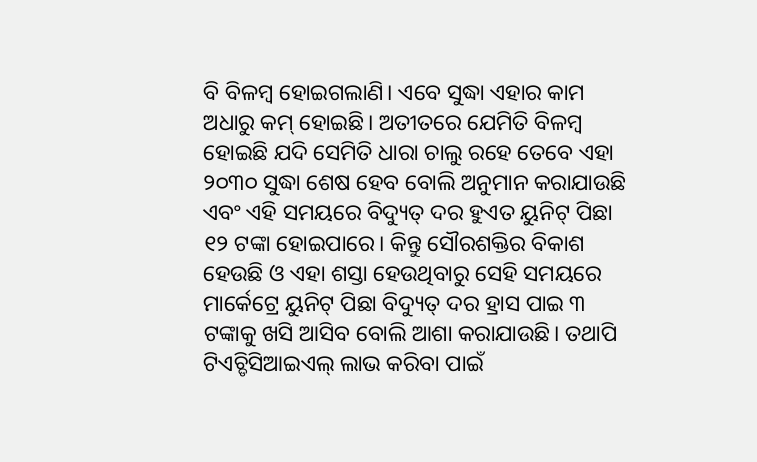ବି ବିଳମ୍ବ ହୋଇଗଲାଣି। ଏବେ ସୁଦ୍ଧା ଏହାର କାମ ଅଧାରୁ କମ୍ ହୋଇଛି। ଅତୀତରେ ଯେମିତି ବିଳମ୍ବ ହୋଇଛି ଯଦି ସେମିତି ଧାରା ଚାଲୁ ରହେ ତେବେ ଏହା ୨୦୩୦ ସୁଦ୍ଧା ଶେଷ ହେବ ବୋଲି ଅନୁମାନ କରାଯାଉଛି ଏବଂ ଏହି ସମୟରେ ବିଦ୍ୟୁତ୍ ଦର ହୁଏତ ୟୁନିଟ୍ ପିଛା ୧୨ ଟଙ୍କା ହୋଇପାରେ। କିନ୍ତୁ ସୌରଶକ୍ତିର ବିକାଶ ହେଉଛି ଓ ଏହା ଶସ୍ତା ହେଉଥିବାରୁ ସେହି ସମୟରେ ମାର୍କେଟ୍ରେ ୟୁନିଟ୍ ପିଛା ବିଦ୍ୟୁତ୍ ଦର ହ୍ରାସ ପାଇ ୩ ଟଙ୍କାକୁ ଖସି ଆସିବ ବୋଲି ଆଶା କରାଯାଉଛି। ତଥାପି ଟିଏଚ୍ଡିସିଆଇଏଲ୍ ଲାଭ କରିବା ପାଇଁ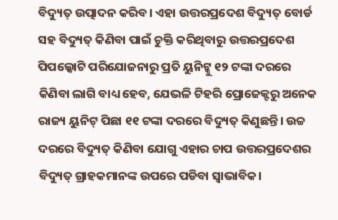ବିଦ୍ୟୁତ୍ ଉତ୍ପାଦନ କରିବ। ଏହା ଉତ୍ତରପ୍ରଦେଶ ବିଦ୍ୟୁତ୍ ବୋର୍ଡ ସହ ବିଦ୍ୟୁତ୍ କିଣିବା ପାଇଁ ଚୁକ୍ତି କରିଥିବାରୁ ଉତ୍ତରପ୍ରଦେଶ ପିପଲ୍କୋଟି ପରିଯୋଜନାରୁ ପ୍ରତି ୟୁନିଟ୍କୁ ୧୨ ଟଙ୍କା ଦରରେ କିଣିବା ଲାଗି ବାଧ୍ୟ ହେବ, ଯେଭଳି ଟିହରି ପ୍ରୋଜେକ୍ଟରୁ ଅନେକ ରାଜ୍ୟ ୟୁନିଟ୍ ପିଛା ୧୧ ଟଙ୍କା ଦରରେ ବିଦ୍ୟୁତ୍ କିଣୁଛନ୍ତି। ଉଚ୍ଚ ଦରରେ ବିଦ୍ୟୁତ୍ କିଣିବା ଯୋଗୁ ଏହାର ଚାପ ଉତ୍ତରପ୍ରଦେଶର ବିଦ୍ୟୁତ୍ ଗ୍ରାହକମାନଙ୍କ ଉପରେ ପଡିବା ସ୍ବାଭାବିକ।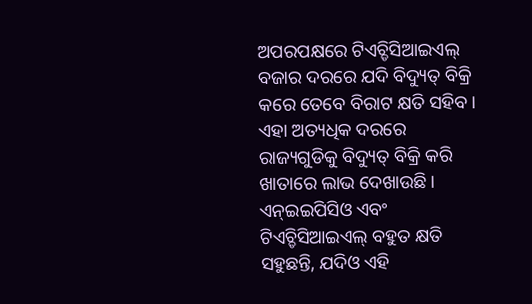ଅପରପକ୍ଷରେ ଟିଏଚ୍ଡିସିଆଇଏଲ୍ ବଜାର ଦରରେ ଯଦି ବିଦ୍ୟୁତ୍ ବିକ୍ରି କରେ ତେବେ ବିରାଟ କ୍ଷତି ସହିବ। ଏହା ଅତ୍ୟଧିକ ଦରରେ ରାଜ୍ୟଗୁଡିକୁ ବିଦ୍ୟୁତ୍ ବିକ୍ରି କରି ଖାତାରେ ଲାଭ ଦେଖାଉଛି।
ଏନ୍ଇଇପିସିଓ ଏବଂ ଟିଏଚ୍ଡିସିଆଇଏଲ୍ ବହୁତ କ୍ଷତି ସହୁଛନ୍ତି, ଯଦିଓ ଏହି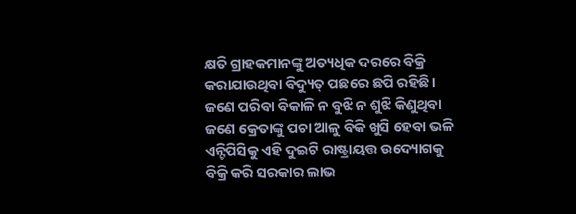କ୍ଷତି ଗ୍ରାହକମାନଙ୍କୁ ଅତ୍ୟଧିକ ଦରରେ ବିକ୍ରି କରାଯାଉଥିବା ବିଦ୍ୟୁତ୍ ପଛରେ ଛପି ରହିଛି। ଜଣେ ପରିବା ବିକାଳି ନ ବୁଝି ନ ଶୁଝି କିଣୁଥିବା ଜଣେ କ୍ରେତାଙ୍କୁ ପଚା ଆଳୁ ବିକି ଖୁସି ହେବା ଭଳି ଏନ୍ଟିପିସିକୁ ଏହି ଦୁଇଟି ରାଷ୍ଟ୍ରାୟତ୍ତ ଉଦ୍ୟୋଗକୁ ବିକ୍ରି କରି ସରକାର ଲାଭ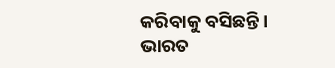କରିବାକୁ ବସିଛନ୍ତି। ଭାରତ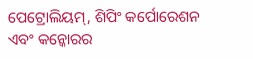ପେଟ୍ରୋଲିୟମ୍, ଶିପିଂ କର୍ପୋରେଶନ ଏବଂ କନ୍କୋରର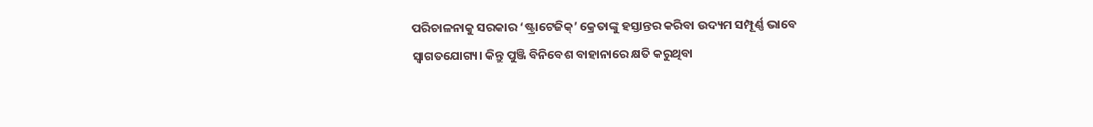ପରିଚାଳନାକୁ ସରକାର ‘ଷ୍ଟ୍ରାଟେଜିକ୍’ କ୍ରେତାଙ୍କୁ ହସ୍ତାନ୍ତର କରିବା ଉଦ୍ୟମ ସମ୍ପୂର୍ଣ୍ଣ ଭାବେ ସ୍ବାଗତଯୋଗ୍ୟ। କିନ୍ତୁ ପୁଞ୍ଜି ବିନିବେଶ ବାହାନାରେ କ୍ଷତି କରୁଥିବା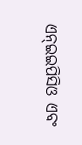ଏନ୍ଇଇପିସିଓ ଏବଂ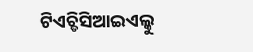ଟିଏଚ୍ଡିସିଆଇଏଲ୍କୁ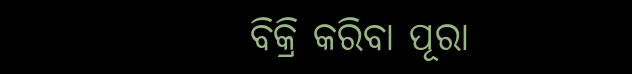ବିକ୍ରି କରିବା ପୂରା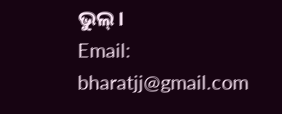ଭୁଲ୍।
Email: bharatjj@gmail.com